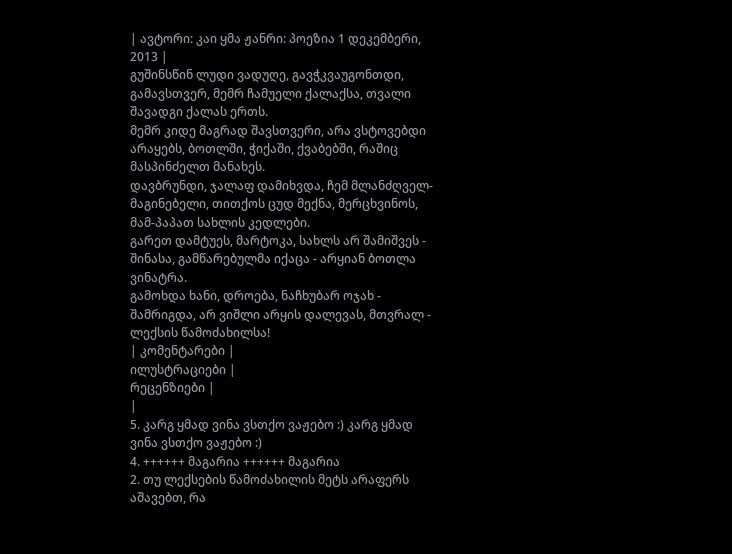| ავტორი: კაი ყმა ჟანრი: პოეზია 1 დეკემბერი, 2013 |
გუშინსწინ ლუდი ვადუღე, გავჭკვაუგონთდი, გამავსთვერ, მემრ ჩამუელი ქალაქსა, თვალი შავადგი ქალას ერთს.
მემრ კიდე მაგრად შავსთვერი, არა ვსტოვებდი არაყებს, ბოთლში, ჭიქაში, ქვაბებში, რაშიც მასპინძელთ მანახეს.
დავბრუნდი, ჯალაფ დამიხვდა, ჩემ მლანძღველ-მაგინებელი, თითქოს ცუდ მექნა, მერცხვინოს, მამ-პაპათ სახლის კედლები.
გარეთ დამტუეს, მარტოკა, სახლს არ შამიშვეს - შინასა, გამწარებულმა იქაცა - არყიან ბოთლა ვინატრა.
გამოხდა ხანი, დროება, ნაჩხუბარ ოჯახ - შამრიგდა, არ ვიშლი არყის დალევას, მთვრალ - ლექსის წამოძახილსა!
| კომენტარები |
ილუსტრაციები |
რეცენზიები |
|
5. კარგ ყმად ვინა ვსთქო ვაჟებო :) კარგ ყმად ვინა ვსთქო ვაჟებო :)
4. ++++++ მაგარია ++++++ მაგარია
2. თუ ლექსების წამოძახილის მეტს არაფერს აშავებთ, რა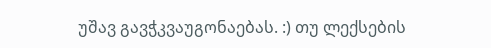უშავ გავჭკვაუგონაებას. :) თუ ლექსების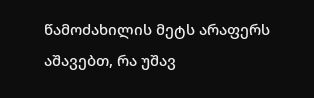წამოძახილის მეტს არაფერს აშავებთ, რა უშავ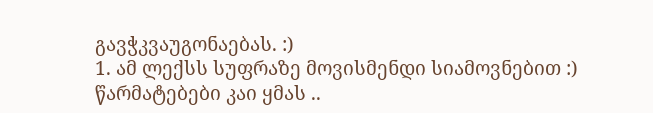გავჭკვაუგონაებას. :)
1. ამ ლექსს სუფრაზე მოვისმენდი სიამოვნებით :)
წარმატებები კაი ყმას ..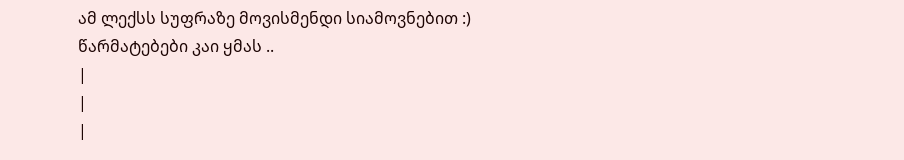ამ ლექსს სუფრაზე მოვისმენდი სიამოვნებით :)
წარმატებები კაი ყმას ..
|
|
|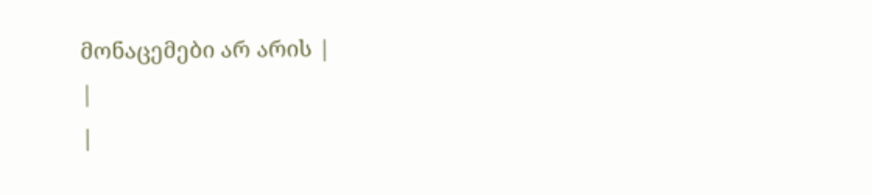მონაცემები არ არის |
|
|